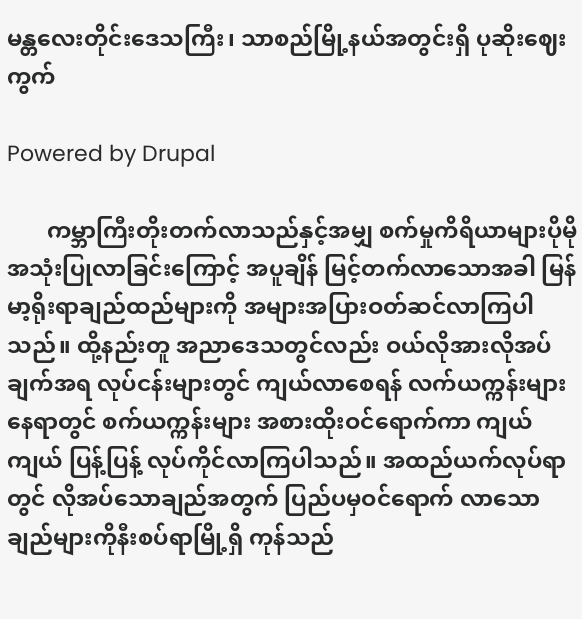မန္တလေးတိုင်းဒေသကြီး၊ သာစည်မြို့နယ်အတွင်းရှိ ပုဆိုးဈေးကွက်

Powered by Drupal

       ကမ္ဘာကြီးတိုးတက်လာသည်နှင့်အမျှ စက်မှုကိရိယာများပိုမိုအသုံးပြုလာခြင်းကြောင့် အပူချိန် မြင့်တက်လာသောအခါ မြန်မာ့ရိုးရာချည်ထည်များကို အများအပြားဝတ်ဆင်လာကြပါသည်။ ထို့နည်းတူ အညာဒေသတွင်လည်း ဝယ်လိုအားလိုအပ်ချက်အရ လုပ်ငန်းများတွင် ကျယ်လာစေရန် လက်ယက္ကန်းများ နေရာတွင် စက်ယက္ကန်းများ အစားထိုးဝင်ရောက်ကာ ကျယ်ကျယ် ပြန့်ပြန့် လုပ်ကိုင်လာကြပါသည်။ အထည်ယက်လုပ်ရာတွင် လိုအပ်သောချည်အတွက် ပြည်ပမှဝင်ရောက် လာသောချည်များကိုနီးစပ်ရာမြို့ရှိ ကုန်သည်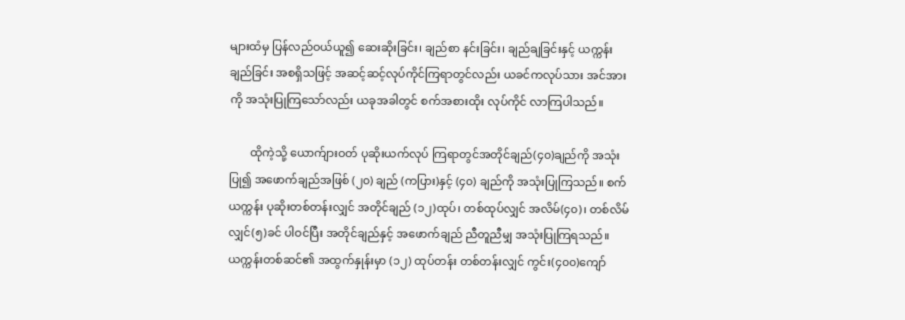များထံမှ ပြန်လည်ဝယ်ယူ၍ ဆေးဆိုးခြင်း၊ ချည်စာ နင်းခြင်း၊ ချည်ချခြင်းနှင့် ယက္ကန်းချည်ခြင်း အစရှိသဖြင့် အဆင့်ဆင့်လုပ်ကိုင်ကြရာတွင်လည်း ယခင်ကလုပ်သား အင်အားကို အသုံးပြုကြသော်လည်း ယခုအခါတွင် စက်အစားထိုး လုပ်ကိုင် လာကြပါသည်။

       ထိုကဲ့သို့ ယောက်ျားဝတ် ပုဆိုးယက်လုပ် ကြရာတွင်အတိုင်ချည်(၄၀)ချည်ကို အသုံးပြု၍ အဖောက်ချည်အဖြစ် (၂၀) ချည် (ကပြား)နှင့် (၄၀) ချည်ကို အသုံးပြုကြသည်။ စက်ယက္ကန်း ပုဆိုးတစ်တန်းလျှင် အတိုင်ချည် (၁၂)ထုပ်၊ တစ်ထုပ်လျှင် အလိမ်(၄၀)၊ တစ်လိမ်လျှင်(၅)ခင် ပါဝင်ပြီး အတိုင်ချည်နှင့် အဖောက်ချည် ညီတူညီမျှ အသုံးပြုကြရသည်။ ယက္ကန်းတစ်ဆင်၏ အထွက်နှုန်းမှာ (၁၂) ထုပ်တန်း တစ်တန်းလျှင် ကွင်း(၄၀၀)ကျော်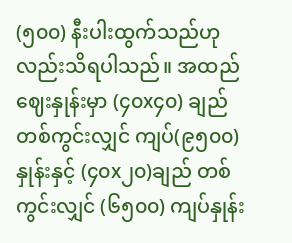(၅၀၀) နီးပါးထွက်သည်ဟု လည်းသိရပါသည်။ အထည်ဈေးနှုန်းမှာ (၄၀x၄၀) ချည် တစ်ကွင်းလျှင် ကျပ်(၉၅၀၀)နှုန်းနှင့် (၄၀x၂၀)ချည် တစ်ကွင်းလျှင် (၆၅၀၀) ကျပ်နှုန်း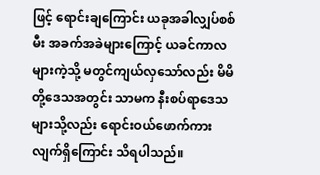ဖြင့် ရောင်းချကြောင်း ယခုအခါလျှပ်စစ်မီး အခက်အခဲများကြောင့် ယခင်ကာလများကဲ့သို့ မတွင်ကျယ်လှသော်လည်း မိမိတို့ဒေသအတွင်း သာမက နီးစပ်ရာဒေသများသို့လည်း ရောင်းဝယ်ဖောက်ကားလျက်ရှိကြောင်း သိရပါသည်။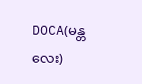DOCA(မန္တလေး)